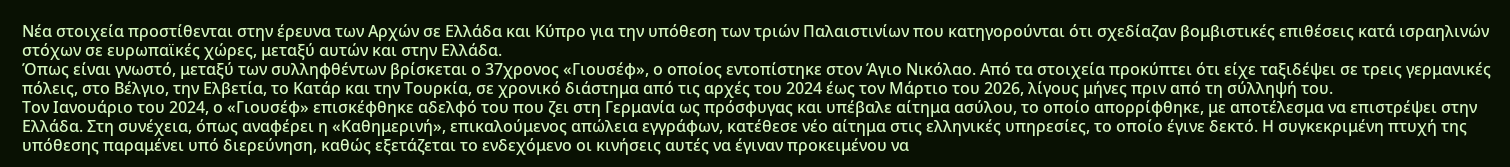Νέα στοιχεία προστίθενται στην έρευνα των Αρχών σε Ελλάδα και Κύπρο για την υπόθεση των τριών Παλαιστινίων που κατηγορούνται ότι σχεδίαζαν βομβιστικές επιθέσεις κατά ισραηλινών στόχων σε ευρωπαϊκές χώρες, μεταξύ αυτών και στην Ελλάδα.
Όπως είναι γνωστό, μεταξύ των συλληφθέντων βρίσκεται ο 37χρονος «Γιουσέφ», ο οποίος εντοπίστηκε στον Άγιο Νικόλαο. Από τα στοιχεία προκύπτει ότι είχε ταξιδέψει σε τρεις γερμανικές πόλεις, στο Βέλγιο, την Ελβετία, το Κατάρ και την Τουρκία, σε χρονικό διάστημα από τις αρχές του 2024 έως τον Μάρτιο του 2026, λίγους μήνες πριν από τη σύλληψή του.
Τον Ιανουάριο του 2024, ο «Γιουσέφ» επισκέφθηκε αδελφό του που ζει στη Γερμανία ως πρόσφυγας και υπέβαλε αίτημα ασύλου, το οποίο απορρίφθηκε, με αποτέλεσμα να επιστρέψει στην Ελλάδα. Στη συνέχεια, όπως αναφέρει η «Καθημερινή», επικαλούμενος απώλεια εγγράφων, κατέθεσε νέο αίτημα στις ελληνικές υπηρεσίες, το οποίο έγινε δεκτό. Η συγκεκριμένη πτυχή της υπόθεσης παραμένει υπό διερεύνηση, καθώς εξετάζεται το ενδεχόμενο οι κινήσεις αυτές να έγιναν προκειμένου να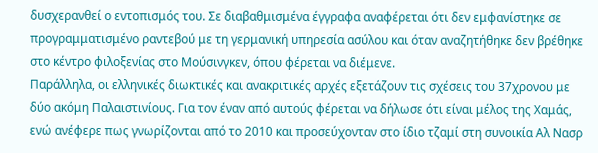δυσχερανθεί ο εντοπισμός του. Σε διαβαθμισμένα έγγραφα αναφέρεται ότι δεν εμφανίστηκε σε προγραμματισμένο ραντεβού με τη γερμανική υπηρεσία ασύλου και όταν αναζητήθηκε δεν βρέθηκε στο κέντρο φιλοξενίας στο Μούσινγκεν, όπου φέρεται να διέμενε.
Παράλληλα, οι ελληνικές διωκτικές και ανακριτικές αρχές εξετάζουν τις σχέσεις του 37χρονου με δύο ακόμη Παλαιστινίους. Για τον έναν από αυτούς φέρεται να δήλωσε ότι είναι μέλος της Χαμάς, ενώ ανέφερε πως γνωρίζονται από το 2010 και προσεύχονταν στο ίδιο τζαμί στη συνοικία Αλ Νασρ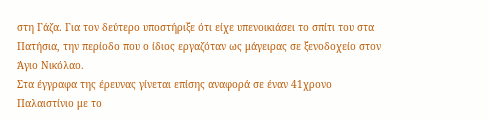στη Γάζα. Για τον δεύτερο υποστήριξε ότι είχε υπενοικιάσει το σπίτι του στα Πατήσια, την περίοδο που ο ίδιος εργαζόταν ως μάγειρας σε ξενοδοχείο στον Άγιο Νικόλαο.
Στα έγγραφα της έρευνας γίνεται επίσης αναφορά σε έναν 41χρονο Παλαιστίνιο με το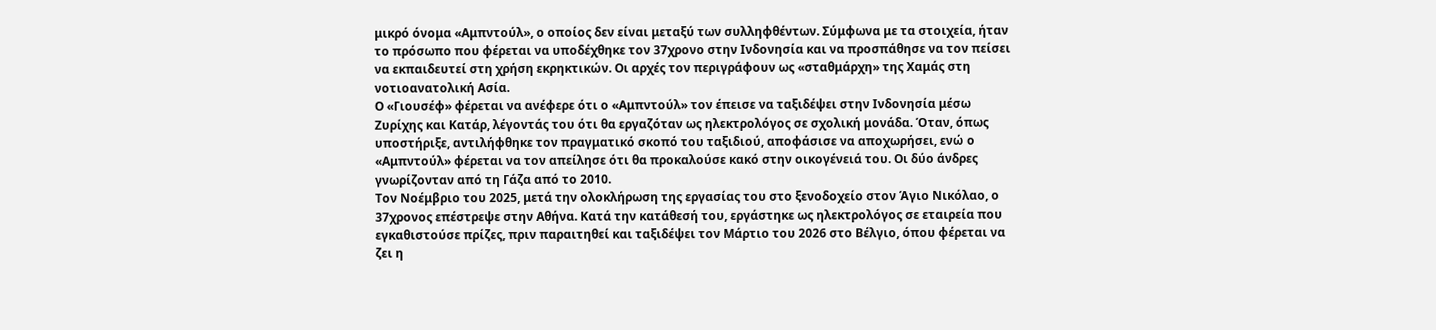μικρό όνομα «Αμπντούλ», ο οποίος δεν είναι μεταξύ των συλληφθέντων. Σύμφωνα με τα στοιχεία, ήταν το πρόσωπο που φέρεται να υποδέχθηκε τον 37χρονο στην Ινδονησία και να προσπάθησε να τον πείσει να εκπαιδευτεί στη χρήση εκρηκτικών. Οι αρχές τον περιγράφουν ως «σταθμάρχη» της Χαμάς στη νοτιοανατολική Ασία.
Ο «Γιουσέφ» φέρεται να ανέφερε ότι ο «Αμπντούλ» τον έπεισε να ταξιδέψει στην Ινδονησία μέσω Ζυρίχης και Κατάρ, λέγοντάς του ότι θα εργαζόταν ως ηλεκτρολόγος σε σχολική μονάδα. Όταν, όπως υποστήριξε, αντιλήφθηκε τον πραγματικό σκοπό του ταξιδιού, αποφάσισε να αποχωρήσει, ενώ ο «Αμπντούλ» φέρεται να τον απείλησε ότι θα προκαλούσε κακό στην οικογένειά του. Οι δύο άνδρες γνωρίζονταν από τη Γάζα από το 2010.
Τον Νοέμβριο του 2025, μετά την ολοκλήρωση της εργασίας του στο ξενοδοχείο στον Άγιο Νικόλαο, ο 37χρονος επέστρεψε στην Αθήνα. Κατά την κατάθεσή του, εργάστηκε ως ηλεκτρολόγος σε εταιρεία που εγκαθιστούσε πρίζες, πριν παραιτηθεί και ταξιδέψει τον Μάρτιο του 2026 στο Βέλγιο, όπου φέρεται να ζει η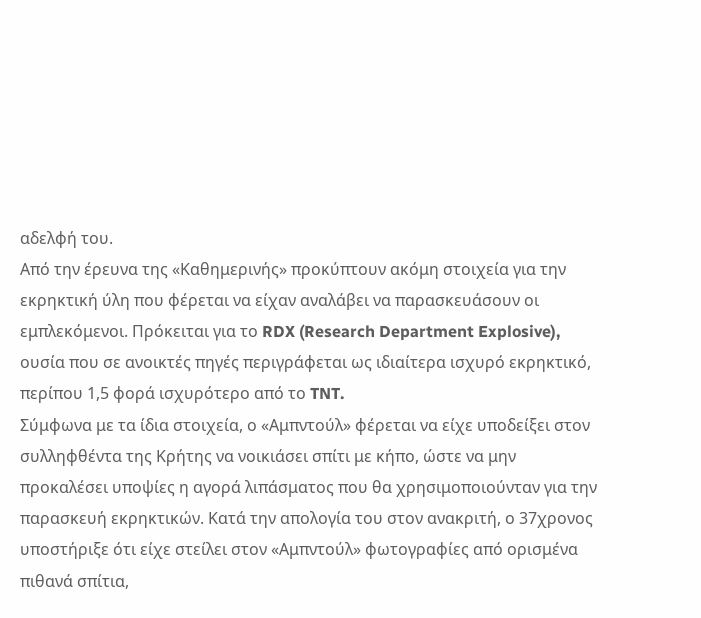αδελφή του.
Από την έρευνα της «Καθημερινής» προκύπτουν ακόμη στοιχεία για την εκρηκτική ύλη που φέρεται να είχαν αναλάβει να παρασκευάσουν οι εμπλεκόμενοι. Πρόκειται για το RDX (Research Department Explosive), ουσία που σε ανοικτές πηγές περιγράφεται ως ιδιαίτερα ισχυρό εκρηκτικό, περίπου 1,5 φορά ισχυρότερο από το TNT.
Σύμφωνα με τα ίδια στοιχεία, ο «Αμπντούλ» φέρεται να είχε υποδείξει στον συλληφθέντα της Κρήτης να νοικιάσει σπίτι με κήπο, ώστε να μην προκαλέσει υποψίες η αγορά λιπάσματος που θα χρησιμοποιούνταν για την παρασκευή εκρηκτικών. Κατά την απολογία του στον ανακριτή, ο 37χρονος υποστήριξε ότι είχε στείλει στον «Αμπντούλ» φωτογραφίες από ορισμένα πιθανά σπίτια,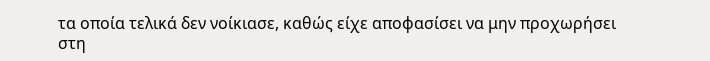τα οποία τελικά δεν νοίκιασε, καθώς είχε αποφασίσει να μην προχωρήσει στη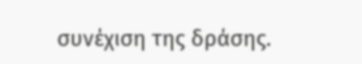συνέχιση της δράσης.